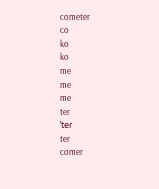cometer
co
ko
ko
me
me
me
ter
ˈteɾ
ter
comer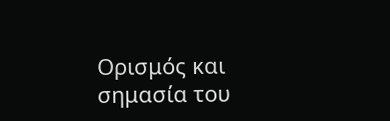Ορισμός και σημασία του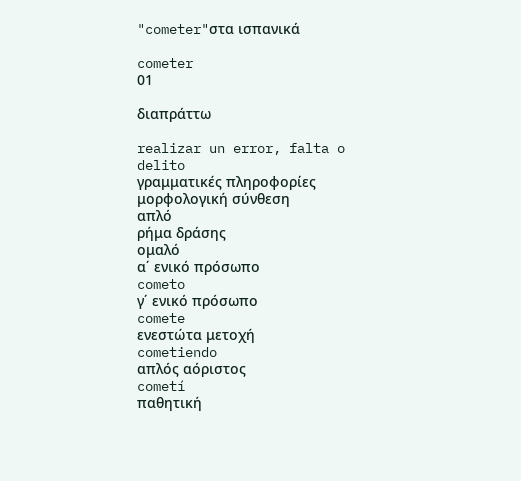"cometer"στα ισπανικά

cometer
01

διαπράττω

realizar un error, falta o delito
γραμματικές πληροφορίες
μορφολογική σύνθεση
απλό
ρήμα δράσης
ομαλό
α΄ ενικό πρόσωπο
cometo
γ΄ ενικό πρόσωπο
comete
ενεστώτα μετοχή
cometiendo
απλός αόριστος
cometí
παθητική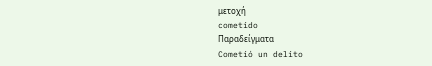μετοχή
cometido
Παραδείγματα
Cometió un delito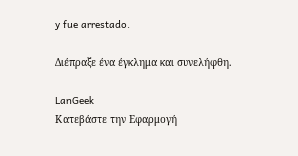y fue arrestado.

Διέπραξε ένα έγκλημα και συνελήφθη.

LanGeek
Κατεβάστε την Εφαρμογή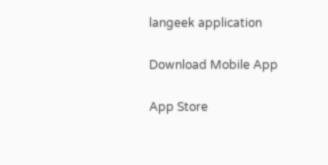langeek application

Download Mobile App

App Store